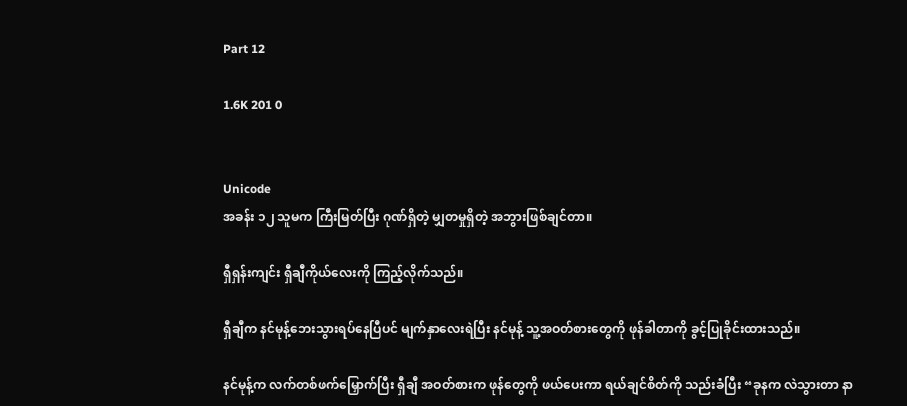Part 12

1.6K 201 0


Unicode
အခန်း ၁၂ သူမက ကြီးမြတ်ပြီး ဂုဏ်ရှိတဲ့ မျှတမှုရှိတဲ့ အဘွားဖြစ်ချင်တာ။

ရှီရှန်းကျင်း ရှီချီကိုယ်လေးကို ကြည့်လိုက်သည်။

ရှီချီက နင်မုန့်ဘေးသွားရပ်နေပြီပင် မျက်နှာလေးရဲပြီး နင်မုန့် သူ့အဝတ်စားတွေကို ဖုန်ခါတာကို ခွင့်ပြုခိုင်းထားသည်။

နင်မုန့်က လက်တစ်ဖက်မြှောက်ပြီး ရှီချီ အဝတ်စားက ဖုန်တွေကို ဖယ်ပေးကာ ရယ်ချင်စိတ်ကို သည်းခံပြီး “ခုနက လဲသွားတာ နာ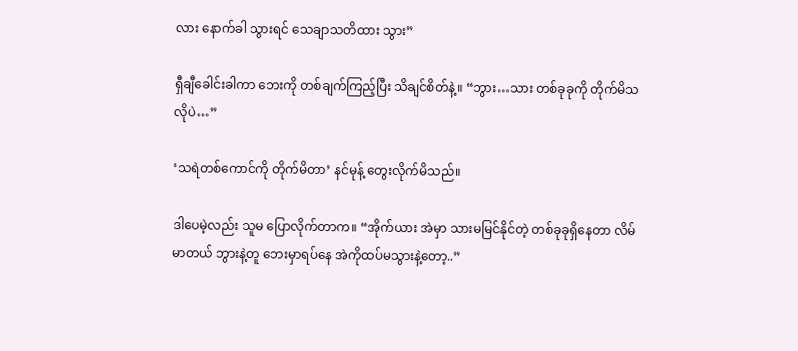လား နောက်ခါ သွားရင် သေချာသတိထား သွား”

ရှီချီခေါင်းခါကာ ဘေးကို တစ်ချက်ကြည့်ပြီး သိချင်စိတ်နဲ့။ “ဘွား…သား တစ်ခုခုကို တိုက်မိသလိုပဲ…”

‘သရဲတစ်ကောင်ကို တိုက်မိတာ’ နင်မုန့် တွေးလိုက်မိသည်။

ဒါပေမဲ့လည်း သူမ ပြောလိုက်တာက။ “အိုက်ယား အဲမှာ သားမမြင်နိုင်တဲ့ တစ်ခုခုရှိနေတာ လိမ်မာတယ် ဘွားနဲ့တူ ဘေးမှာရပ်နေ အဲကိုထပ်မသွားနဲ့တော့..”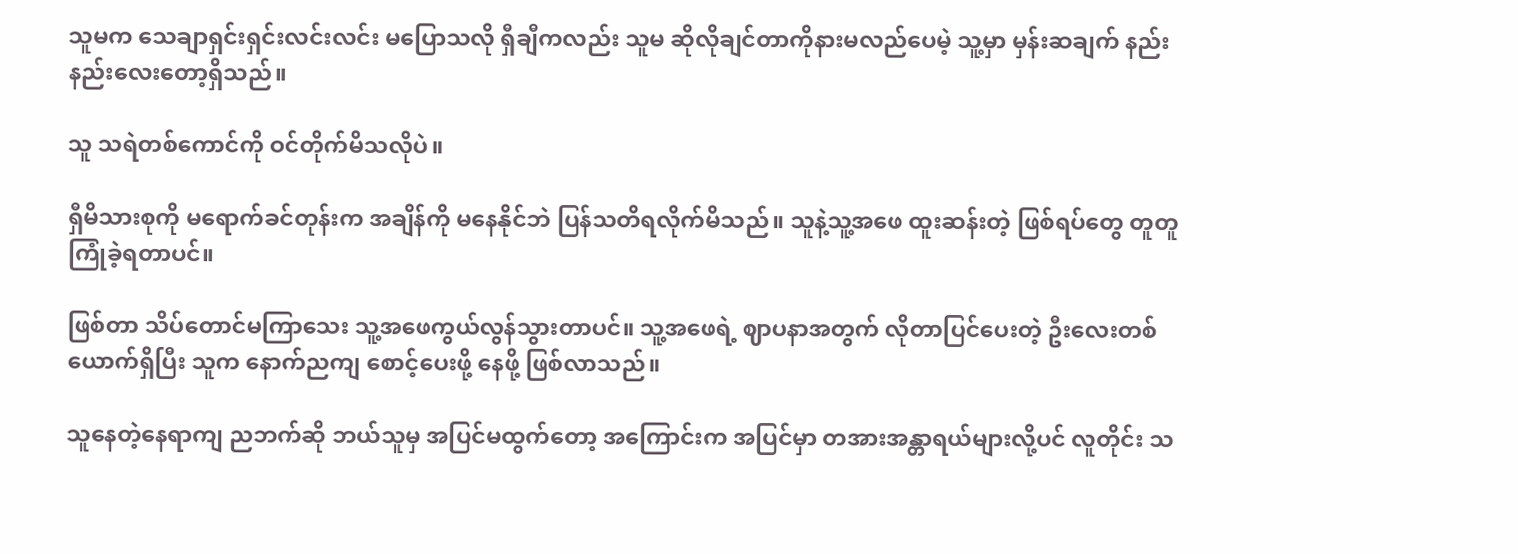သူမက သေချာရှင်းရှင်းလင်းလင်း မပြောသလို ရှီချီကလည်း သူမ ဆိုလိုချင်တာကိုနားမလည်ပေမဲ့ သူ့မှာ မှန်းဆချက် နည်းနည်းလေးတော့ရှိသည်။

သူ သရဲတစ်ကောင်ကို ဝင်တိုက်မိသလိုပဲ။

ရှီမိသားစုကို မရောက်ခင်တုန်းက အချိန်ကို မနေနိုင်ဘဲ ပြန်သတိရလိုက်မိသည်။ သူနဲ့သူ့အဖေ ထူးဆန်းတဲ့ ဖြစ်ရပ်တွေ တူတူ ကြုံခဲ့ရတာပင်။

ဖြစ်တာ သိပ်တောင်မကြာသေး သူ့အဖေကွယ်လွန်သွားတာပင်။ သူ့အဖေရဲ့ ဈာပနာအတွက် လိုတာပြင်ပေးတဲ့ ဦးလေးတစ်ယောက်ရှိပြီး သူက နောက်ညကျ စောင့်ပေးဖို့ နေဖို့ ဖြစ်လာသည်။

သူနေတဲ့နေရာကျ ညဘက်ဆို ဘယ်သူမှ အပြင်မထွက်တော့ အကြောင်းက အပြင်မှာ တအားအန္တာရယ်များလို့ပင် လူတိုင်း သ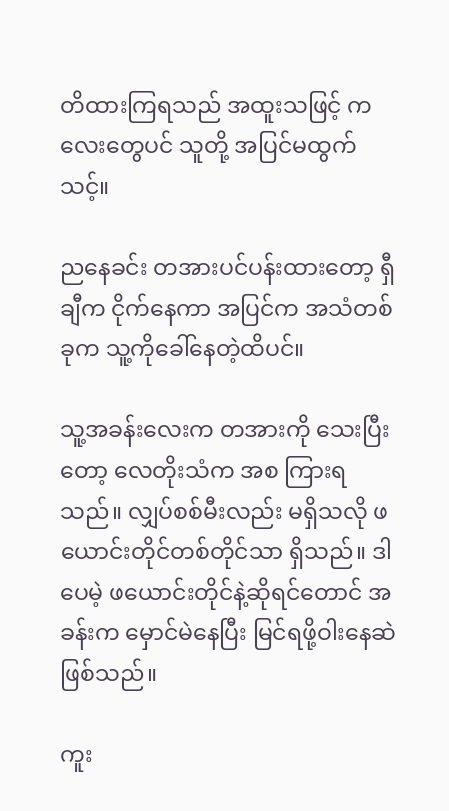တိထားကြရသည် အထူးသဖြင့် ကလေးတွေပင် သူတို့ အပြင်မထွက်သင့်။

ညနေခင်း တအားပင်ပန်းထားတော့ ရှီချီက ငိုက်နေကာ အပြင်က အသံတစ်ခုက သူ့ကိုခေါ်နေတဲ့ထိပင်။

သူ့အခန်းလေးက တအားကို သေးပြီးတော့ လေတိုးသံက အစ ကြားရသည်။ လျှပ်စစ်မီးလည်း မရှိသလို ဖယောင်းတိုင်တစ်တိုင်သာ ရှိသည်။ ဒါပေမဲ့ ဖယောင်းတိုင်နဲ့ဆိုရင်တောင် အခန်းက မှောင်မဲနေပြီး မြင်ရဖို့ဝါးနေဆဲဖြစ်သည်။

ကူး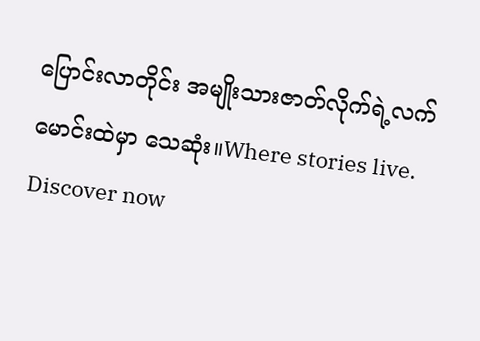ပြောင်းလာတိုင်း အမျိုးသားဇာတ်လိုက်ရဲ့လက်မောင်းထဲမှာ သေဆုံး။Where stories live. Discover now